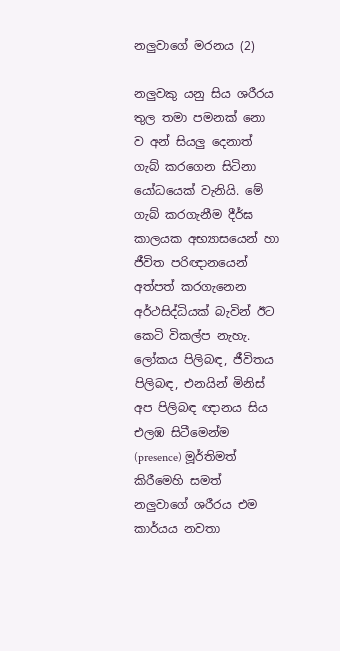නලුවාගේ මරනය (2)

නලුවකු යනු සිය ශරීරය තුල තමා පමනක් නො ව අන් සියලු දෙනාත් ගැබ් කරගෙන සිටිනා යෝධයෙක් වැනියි. මේ ගැබ් කරගැනීම දීර්ඝ කාලයක අභ්‍යාසයෙන් හා ජීවිත පරිඥානයෙන් අත්පත් කරගැනෙන අර්ථසිද්ධියක් බැවින් ඊට කෙටි විකල්ප නැහැ. ලෝකය පිලිබඳ, ජීවිතය පිලිබඳ, එනයින් මිනිස් අප පිලිබඳ ඥානය සිය එලඹ සිටීමෙන්ම (presence) මූර්තිමත් කිරීමෙහි සමත් නලුවාගේ ශරීරය එම කාර්යය නවතා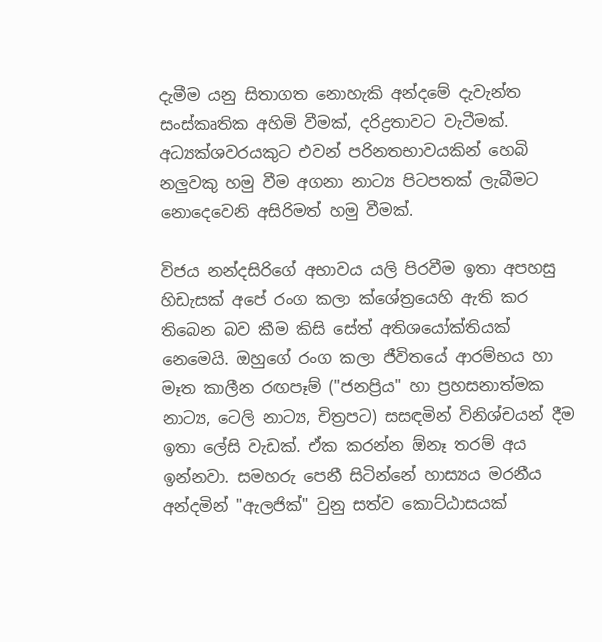දැමීම යනු සිතාගත නොහැකි අන්දමේ දැවැන්ත සංස්කෘතික අහිමි වීමක්, දරිද්‍රතාවට වැටීමක්. අධ්‍යක්ශවරයකුට එවන් පරිනතභාවයකින් හෙබි නලුවකු හමු වීම අගනා නාට්‍ය පිටපතක් ලැබීමට නොදෙවෙනි අසිරිමත් හමු වීමක්.

විජය නන්දසිරිගේ අභාවය යලි පිරවීම ඉතා අපහසු හිඩැසක් අපේ රංග කලා ක්ශේත්‍රයෙහි ඇති කර තිබෙන බව කීම කිසි සේත් අතිශයෝක්තියක් නෙමෙයි. ඔහුගේ රංග කලා ජීවිතයේ ආරම්භය හා මෑත කාලීන රඟපෑම් ("ජනප්‍රිය" හා ප්‍රහසනාත්මක නාට්‍ය, ටෙලි නාට්‍ය, චිත්‍රපට) සසඳමින් විනිශ්චයන් දීම ඉතා ලේසි වැඩක්. ඒක කරන්න ඕනෑ තරම් අය ඉන්නවා. සමහරු පෙනී සිටින්නේ හාස්‍යය මරනීය අන්දමින් "ඇලජික්" වුනු සත්ව කොට්ඨාසයක්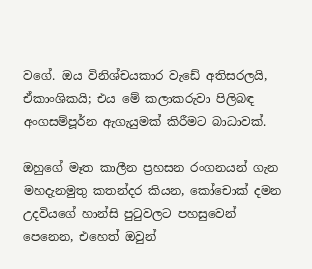වගේ. ඔය විනිශ්චයකාර වැඩේ අතිසරලයි, ඒකාංශිකයි; එය මේ කලාකරුවා පිලිබඳ අංගසම්පූර්න ඇගැයුමක් කිරීමට බාධාවක්.

ඔහුගේ මෑත කාලීන ප්‍රහසන රංගනයන් ගැන මහදැනමුතු කතන්දර කියන, කෝචොක් දමන උදවියගේ හාන්සි පුටුවලට පහසුවෙන් පෙනෙන, එහෙත් ඔවුන්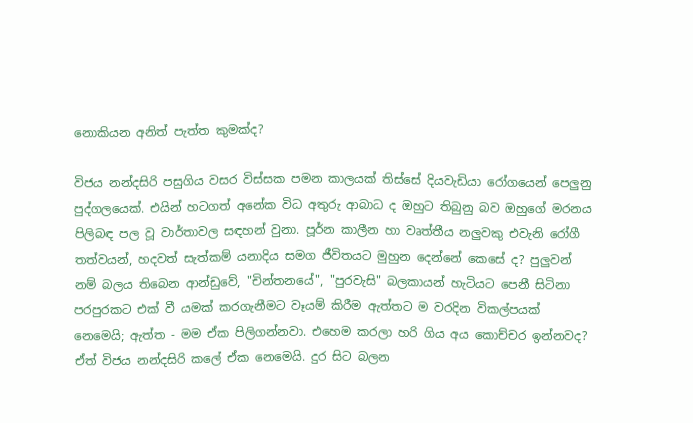නොකියන අනිත් පැත්ත කුමක්ද?

විජය නන්දසිරි පසුගිය වසර විස්සක පමන කාලයක් තිස්සේ දියවැඩියා රෝගයෙන් පෙලුනු පුද්ගලයෙක්. එයින් හටගත් අනේක විධ අතුරු ආබාධ ද ඔහුට තිබුනු බව ඔහුගේ මරනය පිලිබඳ පල වූ වාර්තාවල සඳහන් වුනා. පූර්න කාලීන හා වෘත්තීය නලුවකු එවැනි රෝගී තත්වයන්, හදවත් සැත්කම් යනාදිය සමග ජීවිතයට මුහුන දෙන්නේ කෙසේ ද? පුලුවන් නම් බලය තිබෙන ආන්ඩුවේ, "චින්තනයේ", "පුරවැසි" බලකායන් හැටියට පෙනී සිටිනා පරපුරකට එක් වී යමක් කරගැනීමට වෑයම් කිරීම ඇත්තට ම වරදින විකල්පයක් නෙමෙයි; ඇත්ත - මම ඒක පිලිගන්නවා. එහෙම කරලා හරි ගිය අය කොච්චර ඉන්නවද? ඒත් විජය නන්දසිරි කලේ ඒක නෙමෙයි. දුර සිට බලන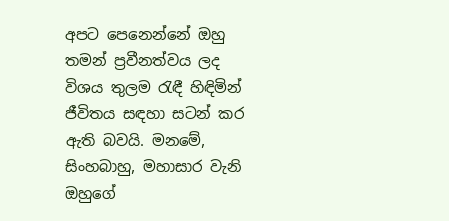අපට පෙනෙන්නේ ඔහු තමන් ප්‍රවීනත්වය ලද විශය තුලම රැඳී හිඳිමින් ජීවිතය සඳහා සටන් කර ඇති බවයි. මනමේ, සිංහබාහු, මහාසාර වැනි ඔහුගේ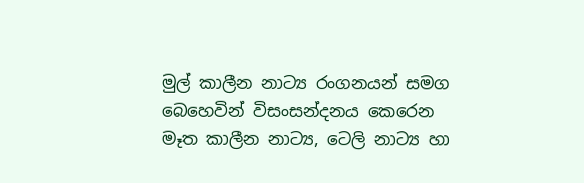මුල් කාලීන නාට්‍ය රංගනයන් සමග බෙහෙවින් විසංසන්දනය කෙරෙන මෑත කාලීන නාට්‍ය, ටෙලි නාට්‍ය හා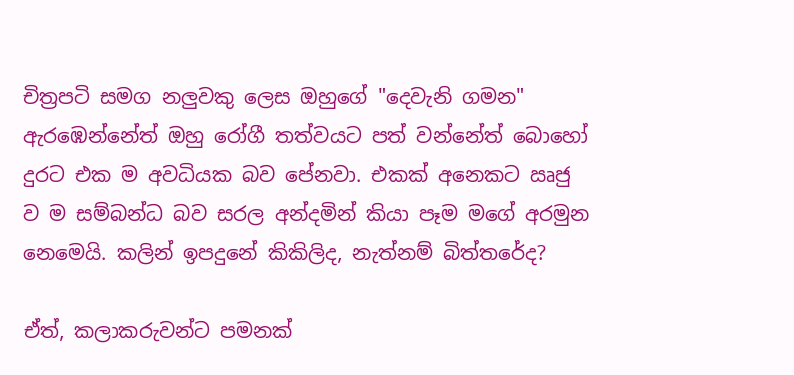චිත්‍රපටි සමග නලුවකු ලෙස ඔහුගේ "දෙවැනි ගමන" ඇරඹෙන්නේත් ඔහු රෝගී තත්වයට පත් වන්නේත් බොහෝ දුරට එක ම අවධියක බව පේනවා. එකක් අනෙකට ඍජු ව ම සම්බන්ධ බව සරල අන්දමින් කියා පෑම මගේ අරමුන නෙමෙයි. කලින් ඉපදුනේ කිකිලිද, නැත්නම් බිත්තරේද?

ඒත්, කලාකරුවන්ට පමනක්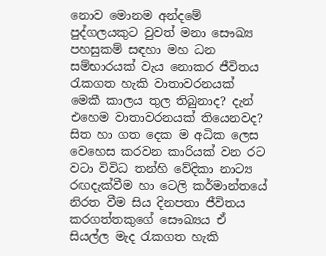නොව මොනම අන්දමේ පුද්ගලයකුට වුවත් මනා සෞඛ්‍ය පහසුකම් සඳහා මහ ධන සම්භාරයක් වැය නොකර ජීවිතය රැකගත හැකි වාතාවරනයක් මෙකී කාලය තුල තිබුනාද? දැන් එහෙම වාතාවරනයක් තියෙනවද? සිත හා ගත දෙක ම අධික ලෙස වෙහෙස කරවන කාරියක් වන රට වටා විවිධ තන්හි වේදිකා නාට්‍ය රඟදැක්වීම හා ටෙලි කර්මාන්තයේ නිරත වීම සිය දිනපතා ජීවිතය කරගත්තකුගේ සෞඛ්‍යය ඒ සියල්ල මැද රැකගත හැකි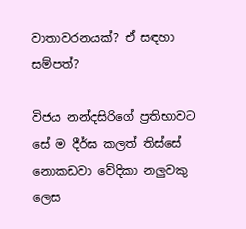වාතාවරනයක්? ඒ සඳහා සම්පත්?

විජය නන්දසිරිගේ ප්‍රතිභාවට සේ ම දීර්ඝ කලත් තිස්සේ නොකඩවා වේදිකා නලුවකු ලෙස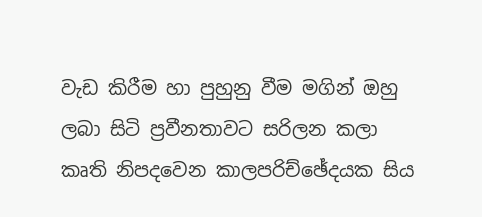වැඩ කිරීම හා පුහුනු වීම මගින් ඔහු ලබා සිටි ප්‍රවීනතාවට සරිලන කලා කෘති නිපදවෙන කාලපරිච්ඡේදයක සිය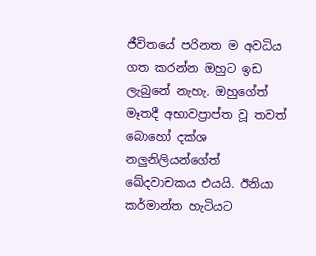ජීවිතයේ පරිනත ම අවධිය ගත කරන්න ඔහුට ඉඩ ලැබුනේ නැහැ. ඔහුගේත් මෑතදී අභාවප්‍රාප්ත වූ තවත් බොහෝ දක්ශ නලුනිලියන්ගේත් ඛේදවාචකය එයයි. ඊනියා කර්මාන්ත හැටියට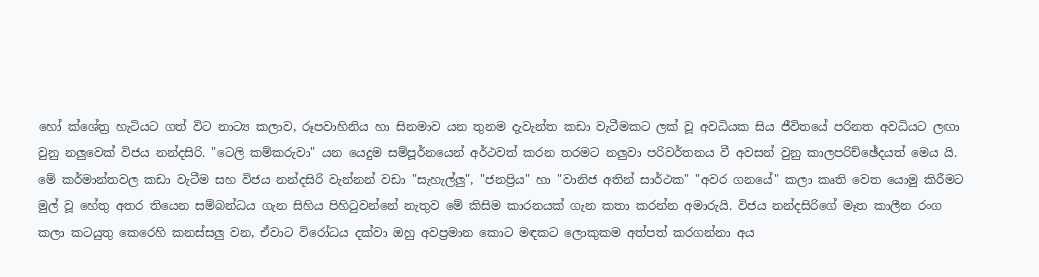හෝ ක්ශේත්‍ර හැටියට ගත් විට නාට්‍ය කලාව, රූපවාහිනිය හා සිනමාව යන තුනම දැවැන්ත කඩා වැටීමකට ලක් වූ අවධියක සිය ජීවිතයේ පරිනත අවධියට ලඟා වුනු නලුවෙක් විජය නන්දසිරි. "ටෙලි කම්කරුවා" යන යෙදුම සම්පූර්නයෙන් අර්ථවත් කරන තරමට නලුවා පරිවර්තනය වී අවසන් වුනු කාලපරිච්ඡේදයත් මෙය යි. මේ කර්මාන්තවල කඩා වැටීම සහ විජය නන්දසිරි වැන්නන් වඩා "සැහැල්ලු", "ජනප්‍රිය" හා "වානිජ අතින් සාර්ථක" "අවර ගනයේ" කලා කෘති වෙත යොමු කිරීමට මුල් වූ හේතු අතර තියෙන සම්බන්ධය ගැන සිහිය පිහිටුවන්නේ නැතුව මේ කිසිම කාරනයක් ගැන කතා කරන්න අමාරුයි. විජය නන්දසිරිගේ මෑත කාලීන රංග කලා කටයුතු කෙරෙහි කනස්සලු වන, ඒවාට විරෝධය දක්වා ඔහු අවප්‍රමාන කොට මඳකට ලොකුකම අත්පත් කරගන්නා අය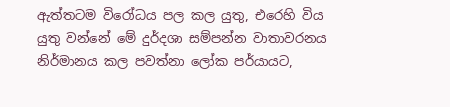ඇත්තටම විරෝධය පල කල යුතු, එරෙහි විය යුතු වන්නේ මේ දුර්දශා සම්පන්න වාතාවරනය නිර්මානය කල පවත්නා ලෝක පර්යායට,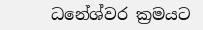ධනේශ්වර ක්‍රමයට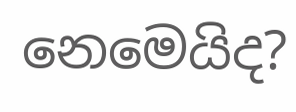නෙමෙයිද?